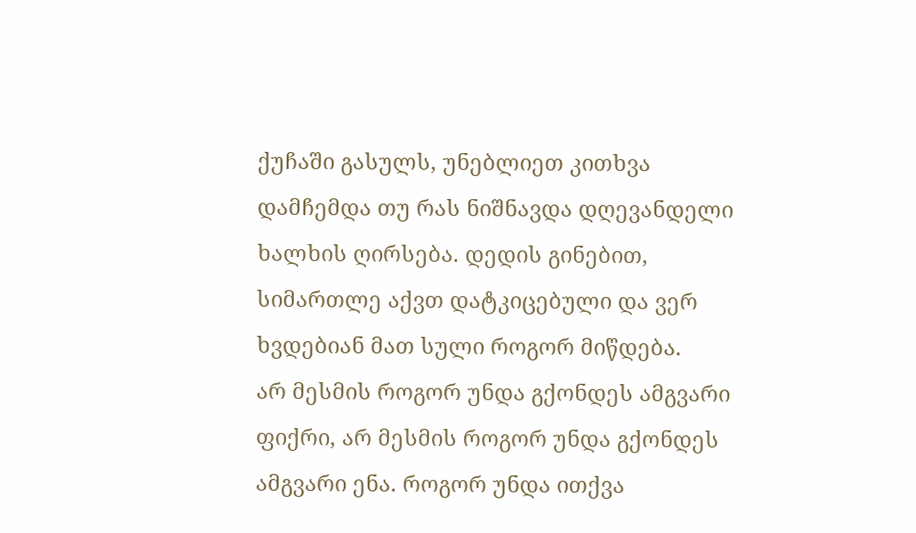ქუჩაში გასულს, უნებლიეთ კითხვა დამჩემდა თუ რას ნიშნავდა დღევანდელი ხალხის ღირსება. დედის გინებით, სიმართლე აქვთ დატკიცებული და ვერ ხვდებიან მათ სული როგორ მიწდება.
არ მესმის როგორ უნდა გქონდეს ამგვარი ფიქრი, არ მესმის როგორ უნდა გქონდეს ამგვარი ენა. როგორ უნდა ითქვა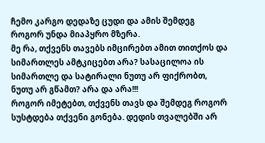ჩემო კარგო დედაზე ცუდი და ამის შემდეგ როგორ უნდა მიაპყრო მზერა.
მე რა, თქვენს თავებს იმცირებთ ამით თითქოს და სიმართლეს ამტკიცებთ არა? სასაცილოა ის სიმართლე და სატირალი ნუთუ არ ფიქრობთ, ნუთუ არ გწამთ? არა და არა!!!
როგორ იმეტებთ, თქვენს თავს და შემდეგ როგორ სუსტდება თქვენი გონება. დედის თვალებში არ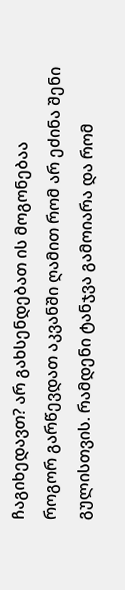ჩაგიხედავთ? არ გახსენდებათ ის მოგონებაა
როგორ გარწევდათ აკვანში ღამით რომ არ ეძინა შენი გულისთვის. რამდენი ტანჯვა გამოიარა და რომ